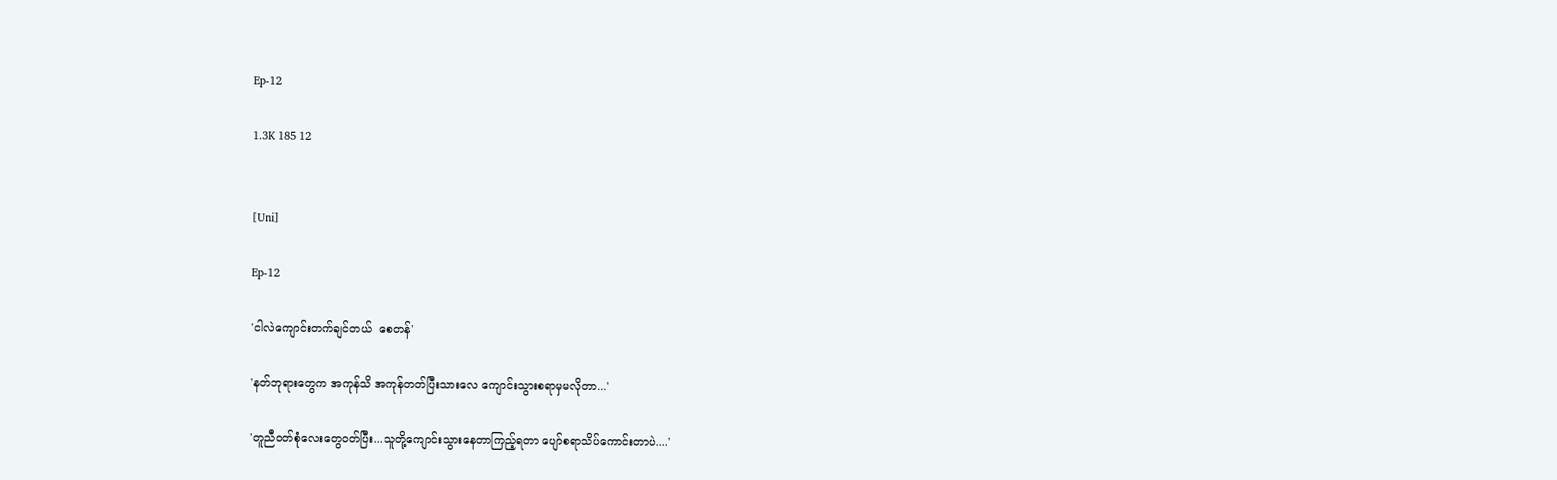Ep-12

1.3K 185 12


[Uni]

Ep-12

'ငါလဲကျောင်းတက်ချင်တယ်  စေတန်'

'နတ်ဘုရားတွေက အကုန်သိ အကုန်တတ်ပြီးသားလေ ကျောင်းသွားစရာမှမလိုတာ...'

'တူညီဝတ်စုံလေးတွေဝတ်ပြီး...သူတို့ကျောင်းသွားနေတာကြည့်ရတာ ပျော်စရာသိပ်ကောင်းတာပဲ....'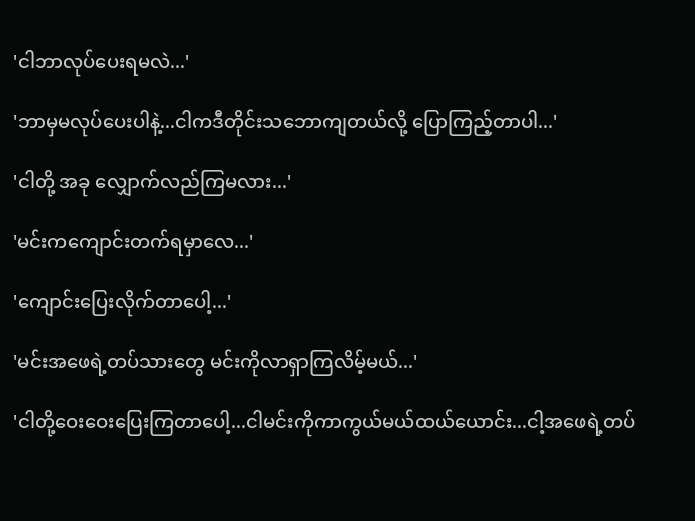'ငါဘာလုပ်ပေးရမလဲ...'

'ဘာမှမလုပ်ပေးပါနဲ့...ငါကဒီတိုင်းသဘောကျတယ်လို့ ပြောကြည့်တာပါ...'

'ငါတို့ အခု လျှောက်လည်ကြမလား...'

'မင်းကကျောင်းတက်ရမှာလေ...'

'ကျောင်းပြေးလိုက်တာပေါ့...'

'မင်းအဖေရဲ့တပ်သားတွေ မင်းကိုလာရှာကြလိမ့်မယ်...'

'ငါတို့ဝေးဝေးပြေးကြတာပေါ့...ငါမင်းကိုကာကွယ်မယ်ထယ်ယောင်း...ငါ့အဖေရဲ့တပ်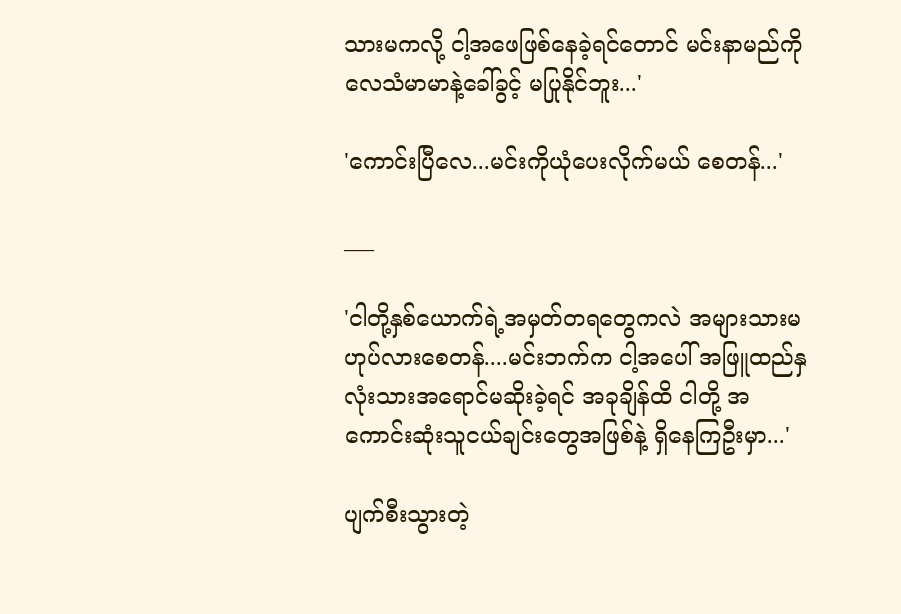သားမကလို့ ငါ့အဖေဖြစ်နေခဲ့ရင်တောင် မင်းနာမည်ကိုလေသံမာမာနဲ့ခေါ်ခွင့် မပြုနိုင်ဘူး...'

'ကောင်းပြီလေ...မင်းကိုယုံပေးလိုက်မယ် စေတန်...'

___

'ငါတို့နှစ်ယောက်ရဲ့အမှတ်တရတွေကလဲ အများသားမဟုပ်လားစေတန်....မင်းဘက်က ငါ့အပေါ် အဖြူထည်နှလုံးသားအရောင်မဆိုးခဲ့ရင် အခုချိန်ထိ ငါတို့ အကောင်းဆုံးသူငယ်ချင်းတွေအဖြစ်နဲ့ ရှိနေကြဦးမှာ...'

ပျက်စီးသွားတဲ့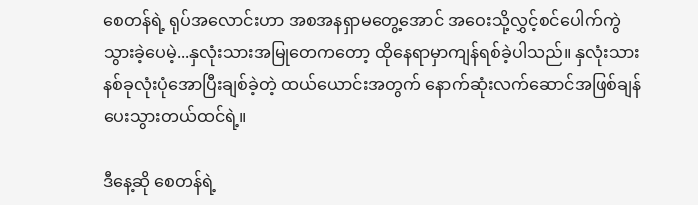စေတန်ရဲ့ ရုပ်အလောင်းဟာ အစအနရှာမတွေ့အောင် အဝေးသို့လွှင့်စင်ပေါက်ကွဲသွားခဲ့ပေမဲ့...နှလုံးသားအမြုတေကတော့ ထိုနေရာမှာကျန်ရစ်ခဲ့ပါသည်။ နှလုံးသားနစ်ခုလုံးပုံအောပြီးချစ်ခဲ့တဲ့ ထယ်ယောင်းအတွက် နောက်ဆုံးလက်ဆောင်အဖြစ်ချန်ပေးသွားတယ်ထင်ရဲ့။

ဒီနေ့ဆို စေတန်ရဲ့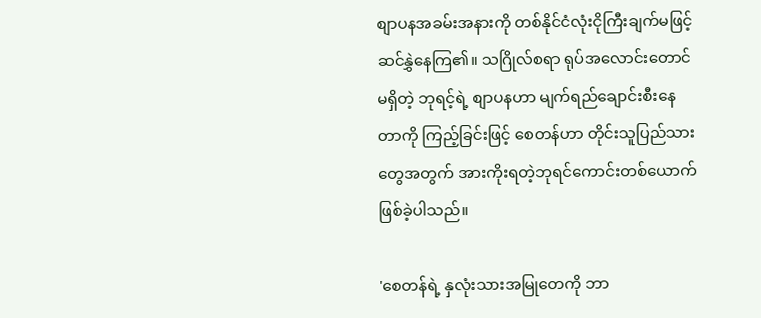စျာပနအခမ်းအနားကို တစ်နိုင်ငံလုံးငိုကြီးချက်မဖြင့် ဆင်နွှဲနေကြ၏။ သဂြိုလ်စရာ ရုပ်အလောင်းတောင်မရှိတဲ့ ဘုရင့်ရဲ့ စျာပနဟာ မျက်ရည်ချောင်းစီးနေတာကို ကြည့်ခြင်းဖြင့် စေတန်ဟာ တိုင်းသူပြည်သားတွေအတွက် အားကိုးရတဲ့ဘုရင်ကောင်းတစ်ယောက်ဖြစ်ခဲ့ပါသည်။

'စေတန်ရဲ့ နှလုံးသားအမြုတေကို ဘာ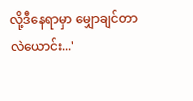လို့ဒီနေရာမှာ မျှောချင်တာလဲယောင်း...'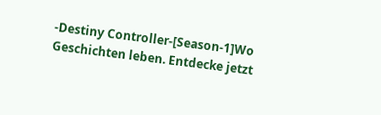-Destiny Controller-[Season-1]Wo Geschichten leben. Entdecke jetzt